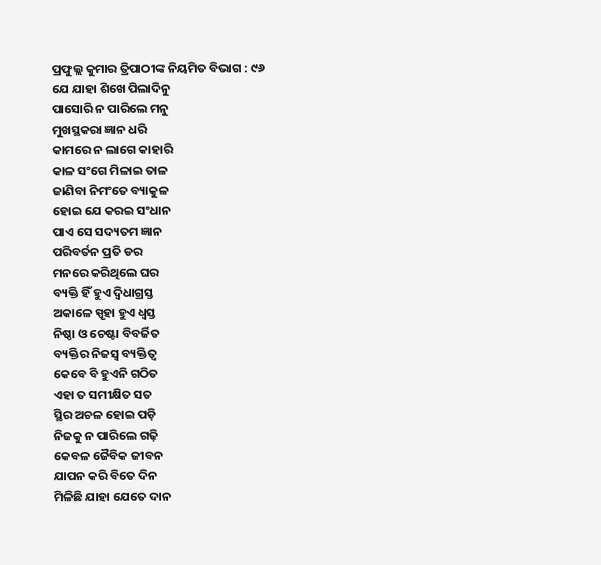ପ୍ରଫୁଲ୍ଲ କୁମାର ତ୍ରିପାଠୀଙ୍କ ନିୟମିତ ବିଭାଗ : ୯୬
ଯେ ଯାହା ଶିଖେ ପିଲାଦିନୁ
ପାସୋରି ନ ପାରିଲେ ମନୁ
ମୁଖସ୍ଥକରା ଜ୍ଞାନ ଧରି
କାମରେ ନ ଲାଗେ କାହାରି
କାଳ ସଂଗେ ମିଳାଇ ତାଳ
ଜାଣିବା ନିମଂତେ ବ୍ୟାକୁଳ
ହୋଇ ଯେ କରଇ ସଂଧାନ
ପାଏ ସେ ସଦ୍ୟତମ ଜ୍ଞାନ
ପରିବର୍ତନ ପ୍ରତି ଡର
ମନରେ କରିଥିଲେ ଘର
ବ୍ୟକ୍ତି ହିଁ ହୁଏ ଦ୍ବିଧାଗ୍ରସ୍ତ
ଅକାଳେ ସ୍ପୃହା ହୁଏ ଧ୍ବସ୍ତ
ନିଷ୍ଠା ଓ ଚେଷ୍ଟା ବିବର୍ଜିତ
ବ୍ୟକ୍ତିର ନିଜସ୍ବ ବ୍ୟକ୍ତିତ୍ବ
କେବେ ବି ହୁଏନି ଗଠିତ
ଏହା ତ ସମୀକ୍ଷିତ ସତ
ସ୍ଥିର ଅଚଳ ହୋଇ ପଡ଼ି
ନିଜକୁ ନ ପାରିଲେ ଗଢ଼ି
କେବଳ ଜୈବିକ ଜୀବନ
ଯାପନ କରି ବିତେ ଦିନ
ମିଳିଛି ଯାହା ଯେତେ ଦାନ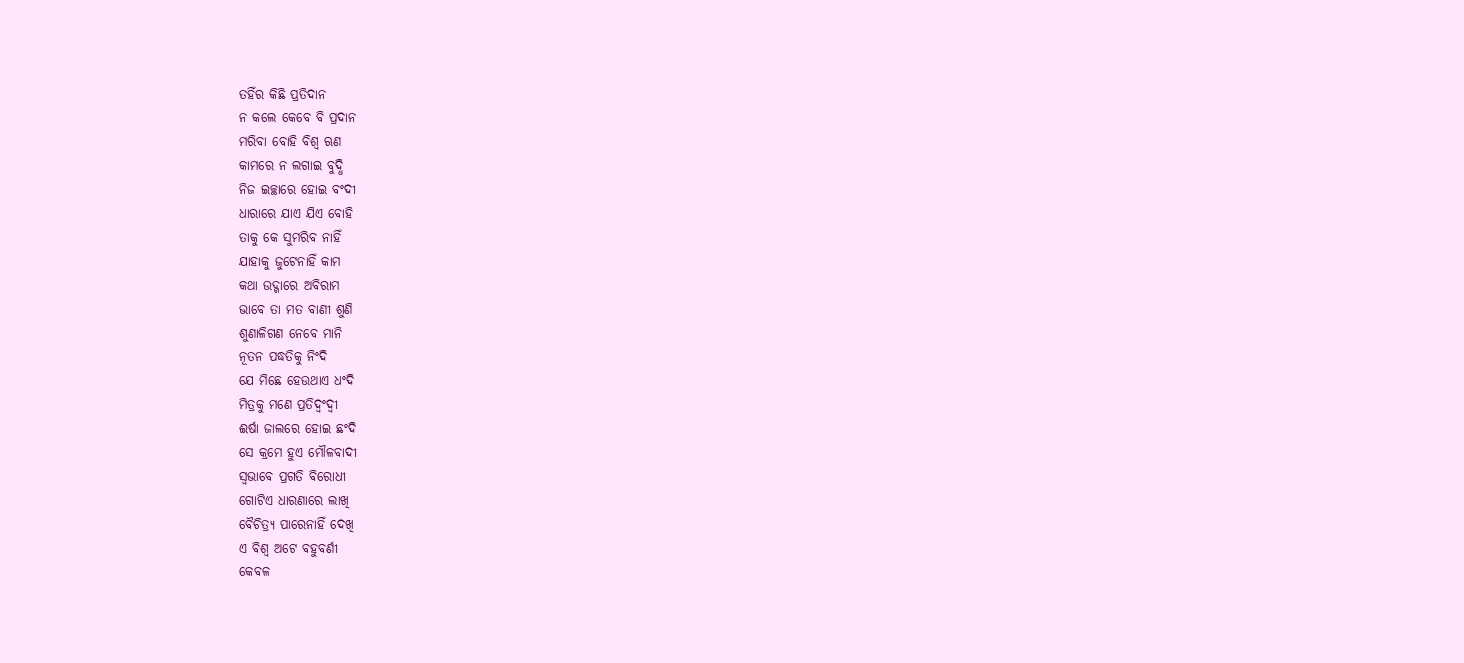ତହିଁର କିଛି ପ୍ରତିଦାନ
ନ କଲେ କେବେ ବି ପ୍ରଦାନ
ମରିବା ବୋହି ବିଶ୍ବ ଋଣ
କାମରେ ନ ଲଗାଇ ବୁଦ୍ଧି
ନିଜ ଇଚ୍ଛାରେ ହୋଇ ବଂଦୀ
ଧାରାରେ ଯାଏ ଯିଏ ବୋହି
ତାକୁ କେ ସୁମରିବ ନାହିଁ
ଯାହାକୁ ଜୁଟେନାହିଁ କାମ
କଥା ଉଦ୍ଗାରେ ଅବିରାମ
ଭାବେ ତା ମତ ବାଣୀ ଶୁଣି
ଶୁଣାଳିଗଣ ନେବେ ମାନି
ନୂତନ ପଦ୍ଧତିକୁ ନିଂଦି
ଯେ ମିଛେ ହେଉଥାଏ ଧଂଦି
ମିତ୍ରକୁ ମଣେ ପ୍ରତିଦ୍ବଂଦ୍ବୀ
ଈର୍ଷା ଜାଲରେ ହୋଇ ଛଂଦି
ସେ କ୍ରମେ ହୁଏ ମୌଳବାଦୀ
ସ୍ବଭାବେ ପ୍ରଗତି ବିରୋଧୀ
ଗୋଟିଏ ଧାରଣାରେ ଲାଖି
ବୈଚିତ୍ର୍ୟ ପାରେନାହିଁ ଦେଖି
ଏ ବିଶ୍ବ ଅଟେ ବହୁବର୍ଣୀ
କେବଳ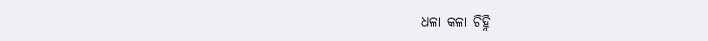ଧଳା କଳା ଚିହ୍ନି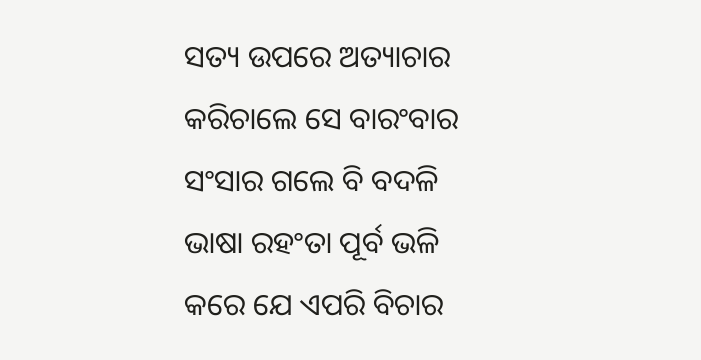ସତ୍ୟ ଉପରେ ଅତ୍ୟାଚାର
କରିଚାଲେ ସେ ବାରଂବାର
ସଂସାର ଗଲେ ବି ବଦଳି
ଭାଷା ରହଂତା ପୂର୍ବ ଭଳି
କରେ ଯେ ଏପରି ବିଚାର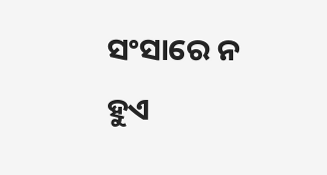ସଂସାରେ ନ ହୁଏ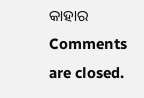କାହାର
Comments are closed.